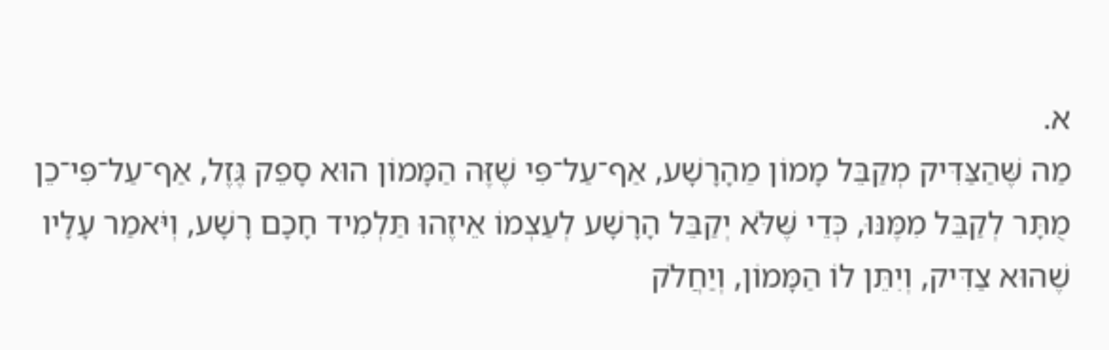א.
מַה שֶּׁהַצַּדִּיק מְקַבֵּל מָמוֹן מֵהָרָשָׁע, אַף־עַל־פִּי שֶׁזֶּה הַמָּמוֹן הוּא סָפֵק גֶּזֶל, אַף־עַל־פִּי־כֵן מֻתָּר לְקַבֵּל מִמֶּנּוּ, כְּדֵי שֶּׁלֹּא יְקַבֵּל הָרָשָׁע לְעַצְמוֹ אֵיזֶהוּ תַּלְמִיד חָכָם רָשָׁע, וְיֹּאמַר עָלָיו שֶׁהוּא צַדִּיק, וְיִתֵּן לוֹ הַמָּמוֹן, וְיַחֲלֹק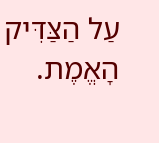עַל הַצַּדִּיק הָאֱמֶת.